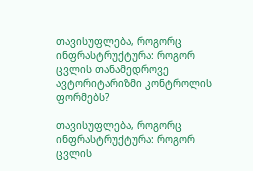თავისუფლება, როგორც ინფრასტრუქტურა: როგორ ცვლის თანამედროვე ავტორიტარიზმი კონტროლის ფორმებს?

თავისუფლება, როგორც ინფრასტრუქტურა: როგორ ცვლის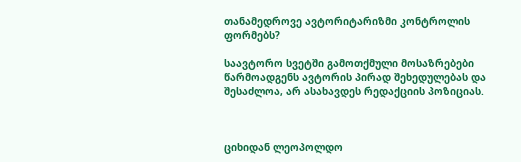თანამედროვე ავტორიტარიზმი კონტროლის ფორმებს?

საავტორო სვეტში გამოთქმული მოსაზრებები წარმოადგენს ავტორის პირად შეხედულებას და შესაძლოა, არ ასახავდეს რედაქციის პოზიციას.



ციხიდან ლეოპოლდო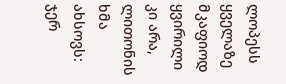ლოპესს ყველაზე მკაფიოდ ყვირილი კი არა, ლითონის ხმა ახსოვს: ჯერ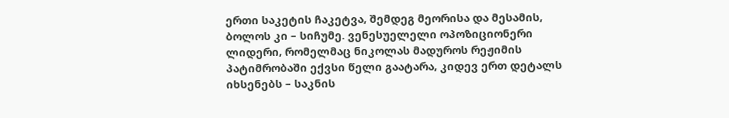ერთი საკეტის ჩაკეტვა, შემდეგ მეორისა და მესამის, ბოლოს კი – სიჩუმე. ვენესუელელი ოპოზიციონერი ლიდერი, რომელმაც ნიკოლას მადუროს რეჟიმის პატიმრობაში ექვსი წელი გაატარა, კიდევ ერთ დეტალს იხსენებს – საკნის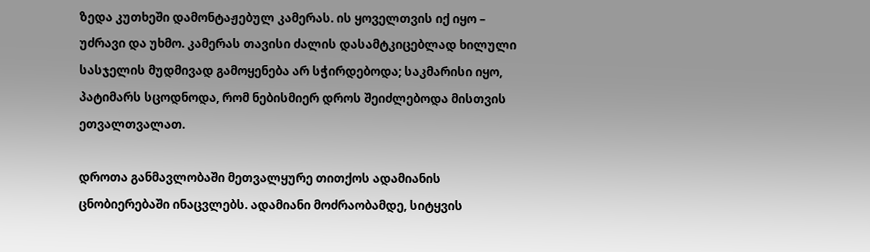ზედა კუთხეში დამონტაჟებულ კამერას. ის ყოველთვის იქ იყო – უძრავი და უხმო. კამერას თავისი ძალის დასამტკიცებლად ხილული სასჯელის მუდმივად გამოყენება არ სჭირდებოდა; საკმარისი იყო, პატიმარს სცოდნოდა, რომ ნებისმიერ დროს შეიძლებოდა მისთვის ეთვალთვალათ.

დროთა განმავლობაში მეთვალყურე თითქოს ადამიანის ცნობიერებაში ინაცვლებს. ადამიანი მოძრაობამდე, სიტყვის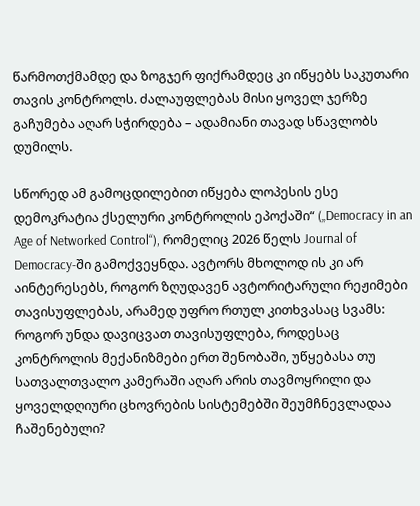წარმოთქმამდე და ზოგჯერ ფიქრამდეც კი იწყებს საკუთარი თავის კონტროლს. ძალაუფლებას მისი ყოველ ჯერზე გაჩუმება აღარ სჭირდება – ადამიანი თავად სწავლობს დუმილს.

სწორედ ამ გამოცდილებით იწყება ლოპესის ესე დემოკრატია ქსელური კონტროლის ეპოქაში“ („Democracy in an Age of Networked Control“), რომელიც 2026 წელს Journal of Democracy-ში გამოქვეყნდა. ავტორს მხოლოდ ის კი არ აინტერესებს, როგორ ზღუდავენ ავტორიტარული რეჟიმები თავისუფლებას, არამედ უფრო რთულ კითხვასაც სვამს: როგორ უნდა დავიცვათ თავისუფლება, როდესაც კონტროლის მექანიზმები ერთ შენობაში, უწყებასა თუ სათვალთვალო კამერაში აღარ არის თავმოყრილი და ყოველდღიური ცხოვრების სისტემებში შეუმჩნევლადაა ჩაშენებული?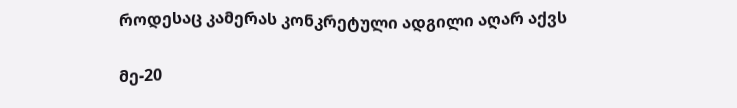როდესაც კამერას კონკრეტული ადგილი აღარ აქვს

მე-20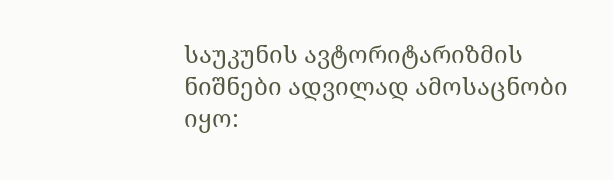საუკუნის ავტორიტარიზმის ნიშნები ადვილად ამოსაცნობი იყო: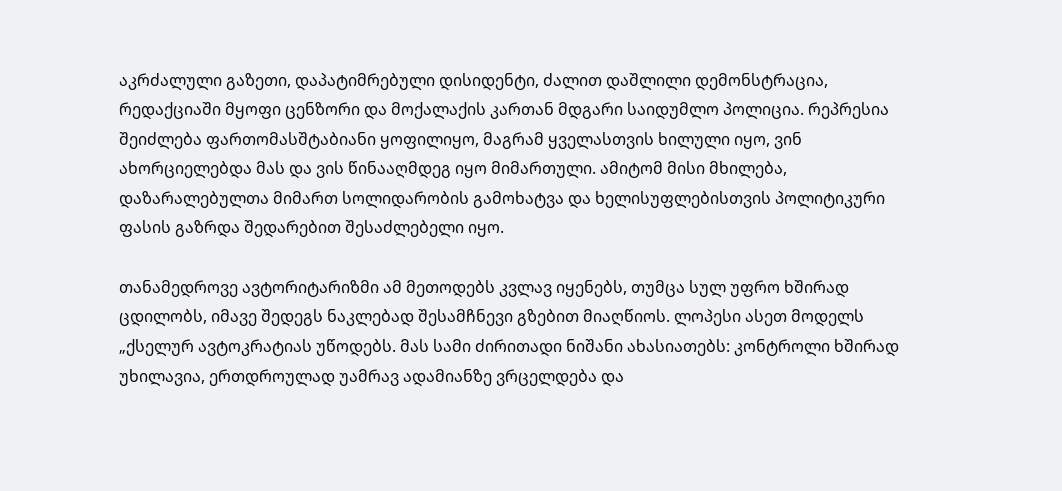აკრძალული გაზეთი, დაპატიმრებული დისიდენტი, ძალით დაშლილი დემონსტრაცია, რედაქციაში მყოფი ცენზორი და მოქალაქის კართან მდგარი საიდუმლო პოლიცია. რეპრესია შეიძლება ფართომასშტაბიანი ყოფილიყო, მაგრამ ყველასთვის ხილული იყო, ვინ ახორციელებდა მას და ვის წინააღმდეგ იყო მიმართული. ამიტომ მისი მხილება, დაზარალებულთა მიმართ სოლიდარობის გამოხატვა და ხელისუფლებისთვის პოლიტიკური ფასის გაზრდა შედარებით შესაძლებელი იყო.

თანამედროვე ავტორიტარიზმი ამ მეთოდებს კვლავ იყენებს, თუმცა სულ უფრო ხშირად ცდილობს, იმავე შედეგს ნაკლებად შესამჩნევი გზებით მიაღწიოს. ლოპესი ასეთ მოდელს „ქსელურ ავტოკრატიას უწოდებს. მას სამი ძირითადი ნიშანი ახასიათებს: კონტროლი ხშირად უხილავია, ერთდროულად უამრავ ადამიანზე ვრცელდება და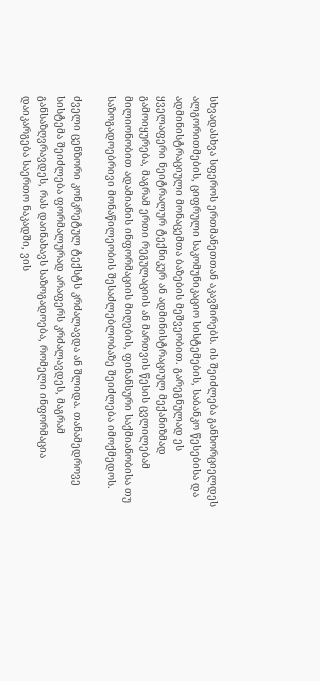სხვადასხვა სფეროს ერთმანეთთან აკავშირებს. ის შეიძლება განხორციელდეს ალგორითმების, ციფრული საკომუნიკაციო სისტემების, საბანკო წესებისა და ადმინისტრაციული მონაცემთა ბაზების მეშვეობით. გარეგნულად ეს ყველაფერი ნეიტრალურ ტექნიკურ ან ადმინისტრაციულ მექანიზმად გამოიყურება, მაგრამ ერთი რეგულაციის ან მართვის წესის ცვლილებამ მილიონობით ადამიანის ინფორმაციის მიღების, ფინანსური საქმიანობისა თუ საზოგადოებრივი მონაწილეობის შესაძლებლობაზე შეიძლება იმოქმედოს.

ძველი ცენზორი კონკრეტულ ტექსტს კრძალავდა ან შლიდა. თანამედროვე სისტემა შეიძლება ფორმალურად არაფერს კრძალავდეს, მაგრამ განსაზღვრავდეს, რას დაინახავს საზოგადოება, რომელი ინფორმაცია დაიკარგება საერთო ნაკადში, ვის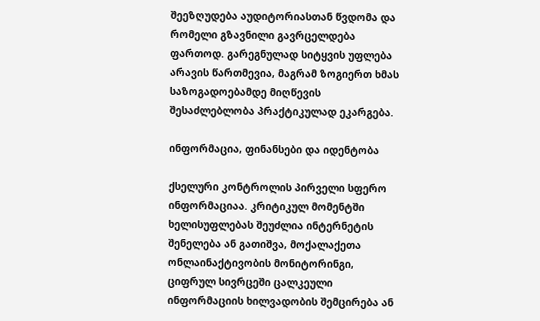შეეზღუდება აუდიტორიასთან წვდომა და რომელი გზავნილი გავრცელდება ფართოდ. გარეგნულად სიტყვის უფლება არავის წართმევია, მაგრამ ზოგიერთ ხმას საზოგადოებამდე მიღწევის შესაძლებლობა პრაქტიკულად ეკარგება.

ინფორმაცია, ფინანსები და იდენტობა

ქსელური კონტროლის პირველი სფერო ინფორმაციაა. კრიტიკულ მომენტში ხელისუფლებას შეუძლია ინტერნეტის შენელება ან გათიშვა, მოქალაქეთა ონლაინაქტივობის მონიტორინგი, ციფრულ სივრცეში ცალკეული ინფორმაციის ხილვადობის შემცირება ან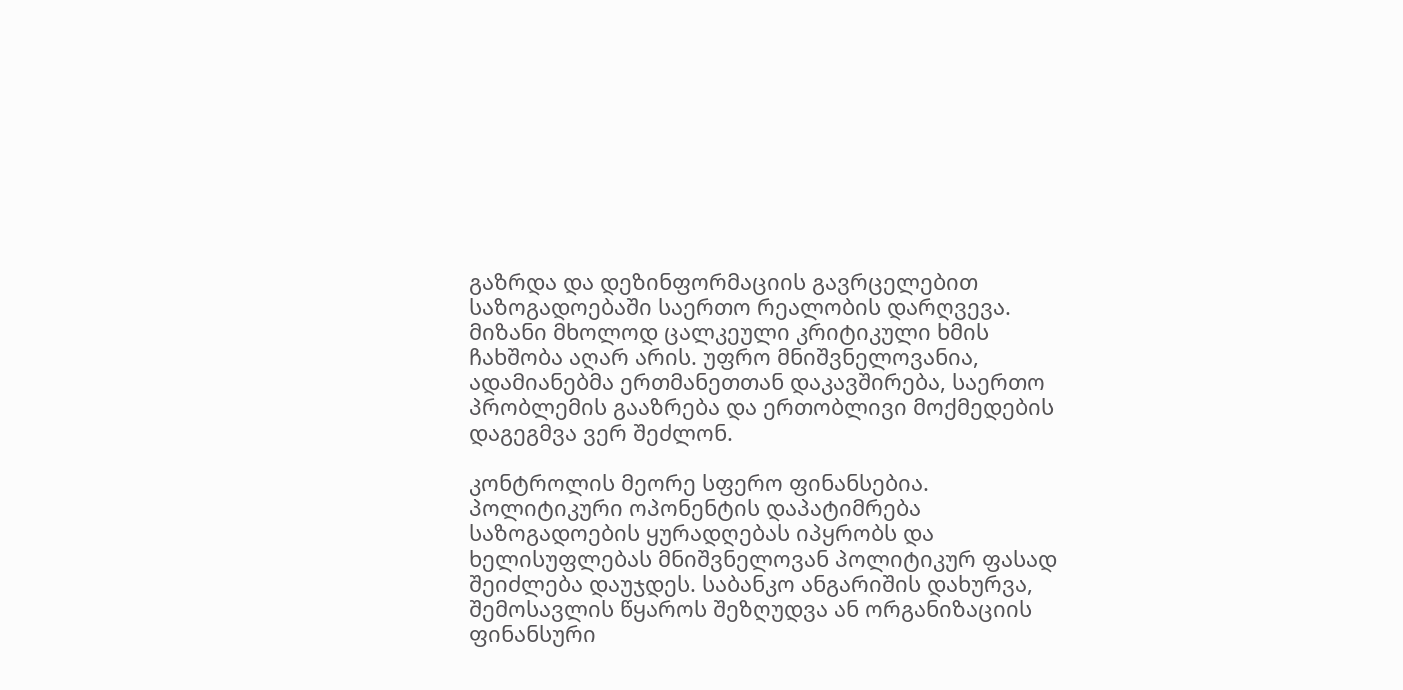გაზრდა და დეზინფორმაციის გავრცელებით საზოგადოებაში საერთო რეალობის დარღვევა. მიზანი მხოლოდ ცალკეული კრიტიკული ხმის ჩახშობა აღარ არის. უფრო მნიშვნელოვანია, ადამიანებმა ერთმანეთთან დაკავშირება, საერთო პრობლემის გააზრება და ერთობლივი მოქმედების დაგეგმვა ვერ შეძლონ.

კონტროლის მეორე სფერო ფინანსებია. პოლიტიკური ოპონენტის დაპატიმრება საზოგადოების ყურადღებას იპყრობს და ხელისუფლებას მნიშვნელოვან პოლიტიკურ ფასად შეიძლება დაუჯდეს. საბანკო ანგარიშის დახურვა, შემოსავლის წყაროს შეზღუდვა ან ორგანიზაციის ფინანსური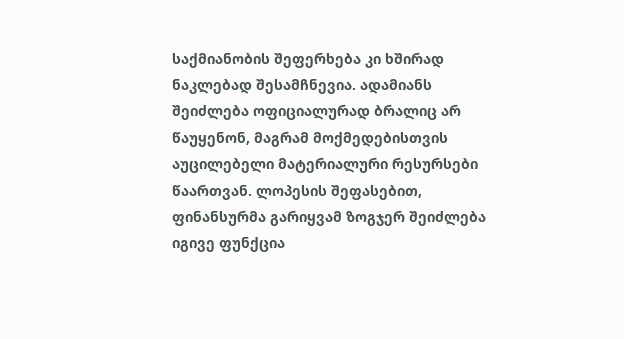საქმიანობის შეფერხება კი ხშირად ნაკლებად შესამჩნევია. ადამიანს შეიძლება ოფიციალურად ბრალიც არ წაუყენონ, მაგრამ მოქმედებისთვის აუცილებელი მატერიალური რესურსები წაართვან. ლოპესის შეფასებით, ფინანსურმა გარიყვამ ზოგჯერ შეიძლება იგივე ფუნქცია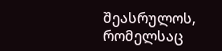შეასრულოს, რომელსაც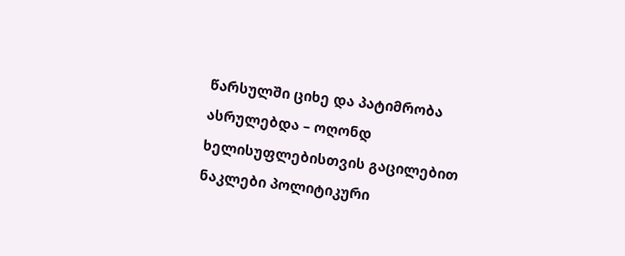წარსულში ციხე და პატიმრობა ასრულებდა – ოღონდ ხელისუფლებისთვის გაცილებით ნაკლები პოლიტიკური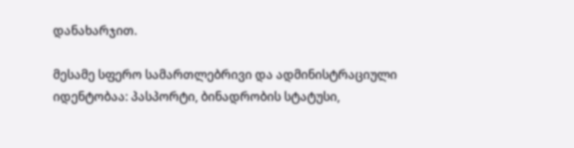დანახარჯით.

მესამე სფერო სამართლებრივი და ადმინისტრაციული იდენტობაა: პასპორტი, ბინადრობის სტატუსი,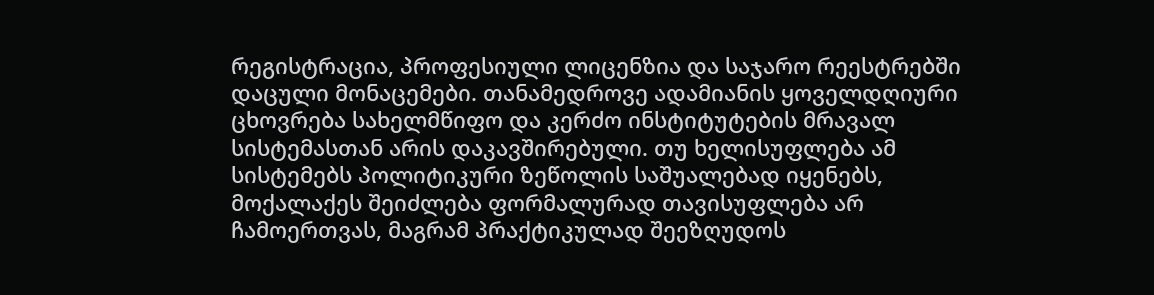რეგისტრაცია, პროფესიული ლიცენზია და საჯარო რეესტრებში დაცული მონაცემები. თანამედროვე ადამიანის ყოველდღიური ცხოვრება სახელმწიფო და კერძო ინსტიტუტების მრავალ სისტემასთან არის დაკავშირებული. თუ ხელისუფლება ამ სისტემებს პოლიტიკური ზეწოლის საშუალებად იყენებს, მოქალაქეს შეიძლება ფორმალურად თავისუფლება არ ჩამოერთვას, მაგრამ პრაქტიკულად შეეზღუდოს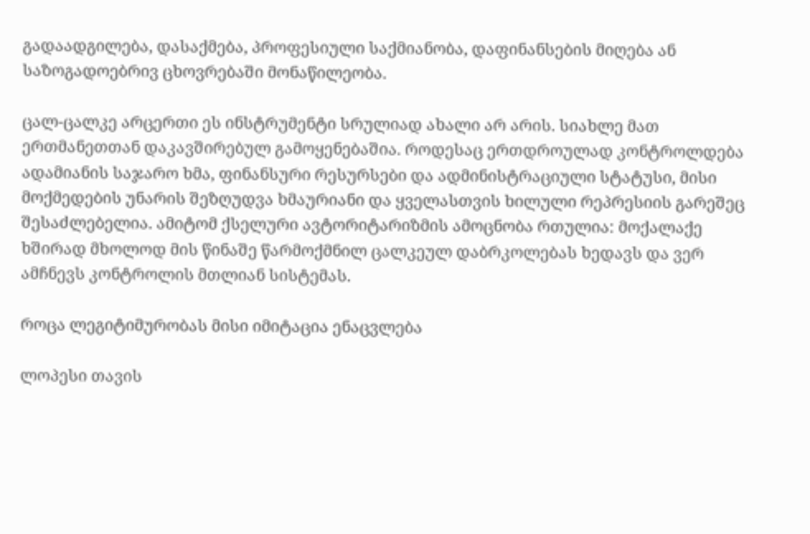გადაადგილება, დასაქმება, პროფესიული საქმიანობა, დაფინანსების მიღება ან საზოგადოებრივ ცხოვრებაში მონაწილეობა.

ცალ-ცალკე არცერთი ეს ინსტრუმენტი სრულიად ახალი არ არის. სიახლე მათ ერთმანეთთან დაკავშირებულ გამოყენებაშია. როდესაც ერთდროულად კონტროლდება ადამიანის საჯარო ხმა, ფინანსური რესურსები და ადმინისტრაციული სტატუსი, მისი მოქმედების უნარის შეზღუდვა ხმაურიანი და ყველასთვის ხილული რეპრესიის გარეშეც შესაძლებელია. ამიტომ ქსელური ავტორიტარიზმის ამოცნობა რთულია: მოქალაქე ხშირად მხოლოდ მის წინაშე წარმოქმნილ ცალკეულ დაბრკოლებას ხედავს და ვერ ამჩნევს კონტროლის მთლიან სისტემას.

როცა ლეგიტიმურობას მისი იმიტაცია ენაცვლება

ლოპესი თავის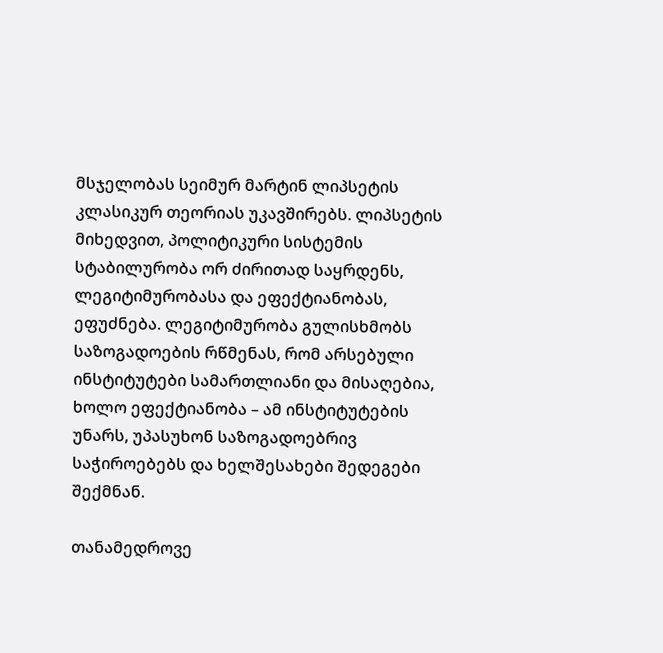მსჯელობას სეიმურ მარტინ ლიპსეტის კლასიკურ თეორიას უკავშირებს. ლიპსეტის მიხედვით, პოლიტიკური სისტემის სტაბილურობა ორ ძირითად საყრდენს, ლეგიტიმურობასა და ეფექტიანობას, ეფუძნება. ლეგიტიმურობა გულისხმობს საზოგადოების რწმენას, რომ არსებული ინსტიტუტები სამართლიანი და მისაღებია, ხოლო ეფექტიანობა – ამ ინსტიტუტების უნარს, უპასუხონ საზოგადოებრივ საჭიროებებს და ხელშესახები შედეგები შექმნან.

თანამედროვე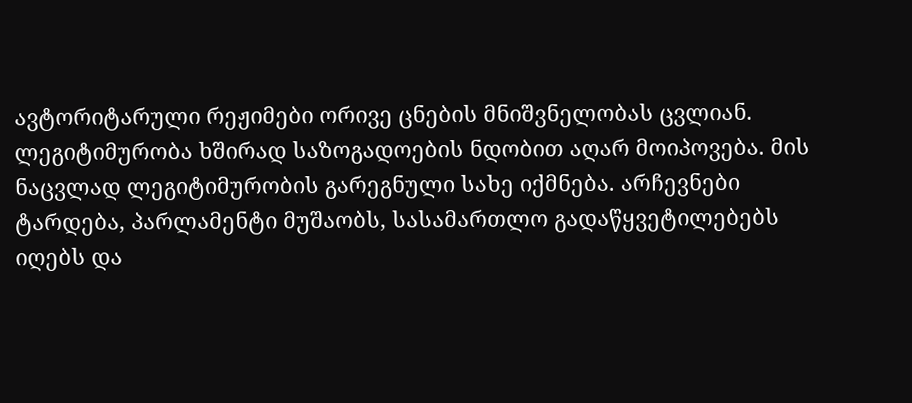ავტორიტარული რეჟიმები ორივე ცნების მნიშვნელობას ცვლიან. ლეგიტიმურობა ხშირად საზოგადოების ნდობით აღარ მოიპოვება. მის ნაცვლად ლეგიტიმურობის გარეგნული სახე იქმნება. არჩევნები ტარდება, პარლამენტი მუშაობს, სასამართლო გადაწყვეტილებებს იღებს და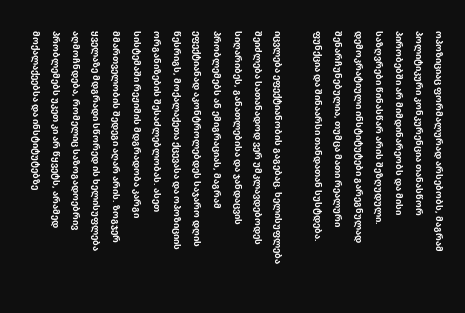ოპოზიციაც ფორმალურად არსებობს, მაგრამ პოლიტიკური კონკურენცია თანასწორ პირობებში არ მიმდინარეობს და მისი საზღვრები წინასწარ არის შეზღუდული. დემოკრატიული ინსტიტუტები გარეგნულად შენარჩუნებულია, თუმცა მათი რეალური ფუნქცია და შინაარსი თანდათან სუსტდება.

იცვლება ეფექტიანობის გაგებაც. ხელისუფლება შეიძლება სათანადოდ ვერ უმკლავდებოდეს სიღარიბეს, განათლებისა და ჯანდაცვის პრობლემებს ან ემიგრაციას, მაგრამ ეფექტიანად აკონტროლებდეს საჯარო დღის წესრიგს, მოქალაქეთა ქცევასა და ოპოზიციის ორგანიზების შესაძლებლობას. ასეთ სისტემაში რეჟიმის მდგრადობა კარგი მმართველობის შედეგი აღარ არის. ზოგჯერ ყველაზე მდგრადი სწორედ ის ხელისუფლება აღმოჩნდება, რომელიც საზოგადოებრივ პრობლემებს უკეთ კი არ წყვეტს, არამედ მოქალაქეებსა და ინსტიტუტებზე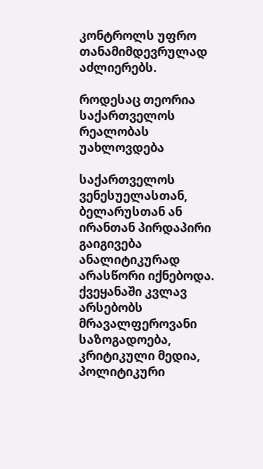კონტროლს უფრო თანამიმდევრულად აძლიერებს.

როდესაც თეორია საქართველოს რეალობას უახლოვდება

საქართველოს ვენესუელასთან, ბელარუსთან ან ირანთან პირდაპირი გაიგივება ანალიტიკურად არასწორი იქნებოდა. ქვეყანაში კვლავ არსებობს მრავალფეროვანი საზოგადოება, კრიტიკული მედია, პოლიტიკური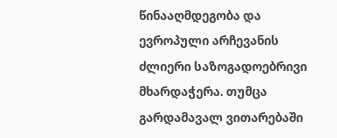წინააღმდეგობა და ევროპული არჩევანის ძლიერი საზოგადოებრივი მხარდაჭერა. თუმცა გარდამავალ ვითარებაში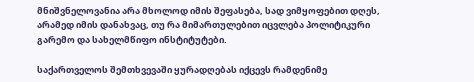მნიშვნელოვანია არა მხოლოდ იმის შეფასება, სად ვიმყოფებით დღეს, არამედ იმის დანახვაც, თუ რა მიმართულებით იცვლება პოლიტიკური გარემო და სახელმწიფო ინსტიტუტები.

საქართველოს შემთხვევაში ყურადღებას იქცევს რამდენიმე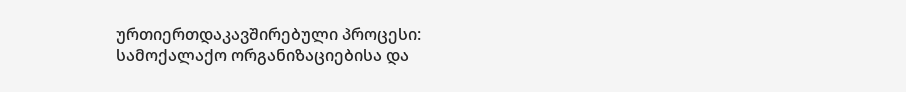ურთიერთდაკავშირებული პროცესი: სამოქალაქო ორგანიზაციებისა და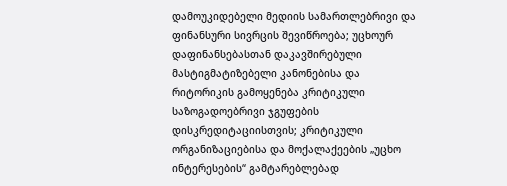დამოუკიდებელი მედიის სამართლებრივი და ფინანსური სივრცის შევიწროება; უცხოურ დაფინანსებასთან დაკავშირებული მასტიგმატიზებელი კანონებისა და რიტორიკის გამოყენება კრიტიკული საზოგადოებრივი ჯგუფების დისკრედიტაციისთვის; კრიტიკული ორგანიზაციებისა და მოქალაქეების „უცხო ინტერესების“ გამტარებლებად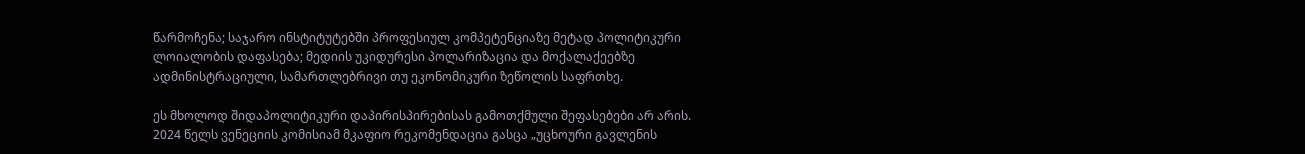წარმოჩენა; საჯარო ინსტიტუტებში პროფესიულ კომპეტენციაზე მეტად პოლიტიკური ლოიალობის დაფასება; მედიის უკიდურესი პოლარიზაცია და მოქალაქეებზე ადმინისტრაციული, სამართლებრივი თუ ეკონომიკური ზეწოლის საფრთხე.

ეს მხოლოდ შიდაპოლიტიკური დაპირისპირებისას გამოთქმული შეფასებები არ არის. 2024 წელს ვენეციის კომისიამ მკაფიო რეკომენდაცია გასცა „უცხოური გავლენის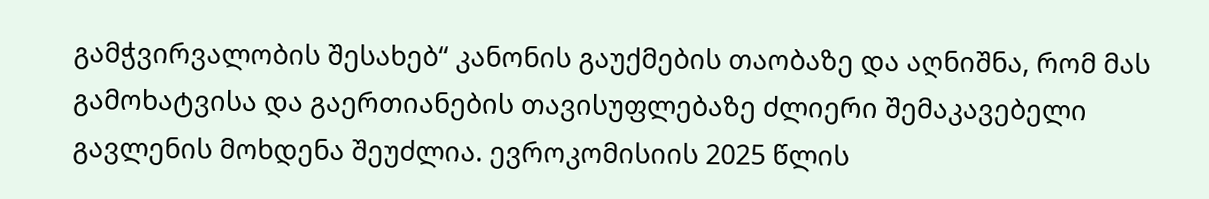გამჭვირვალობის შესახებ“ კანონის გაუქმების თაობაზე და აღნიშნა, რომ მას გამოხატვისა და გაერთიანების თავისუფლებაზე ძლიერი შემაკავებელი გავლენის მოხდენა შეუძლია. ევროკომისიის 2025 წლის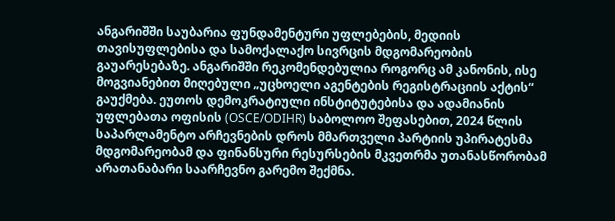ანგარიშში საუბარია ფუნდამენტური უფლებების, მედიის თავისუფლებისა და სამოქალაქო სივრცის მდგომარეობის გაუარესებაზე. ანგარიშში რეკომენდებულია როგორც ამ კანონის, ისე მოგვიანებით მიღებული „უცხოელი აგენტების რეგისტრაციის აქტის“ გაუქმება. ეუთოს დემოკრატიული ინსტიტუტებისა და ადამიანის უფლებათა ოფისის (OSCE/ODIHR) საბოლოო შეფასებით, 2024 წლის საპარლამენტო არჩევნების დროს მმართველი პარტიის უპირატესმა მდგომარეობამ და ფინანსური რესურსების მკვეთრმა უთანასწორობამ არათანაბარი საარჩევნო გარემო შექმნა.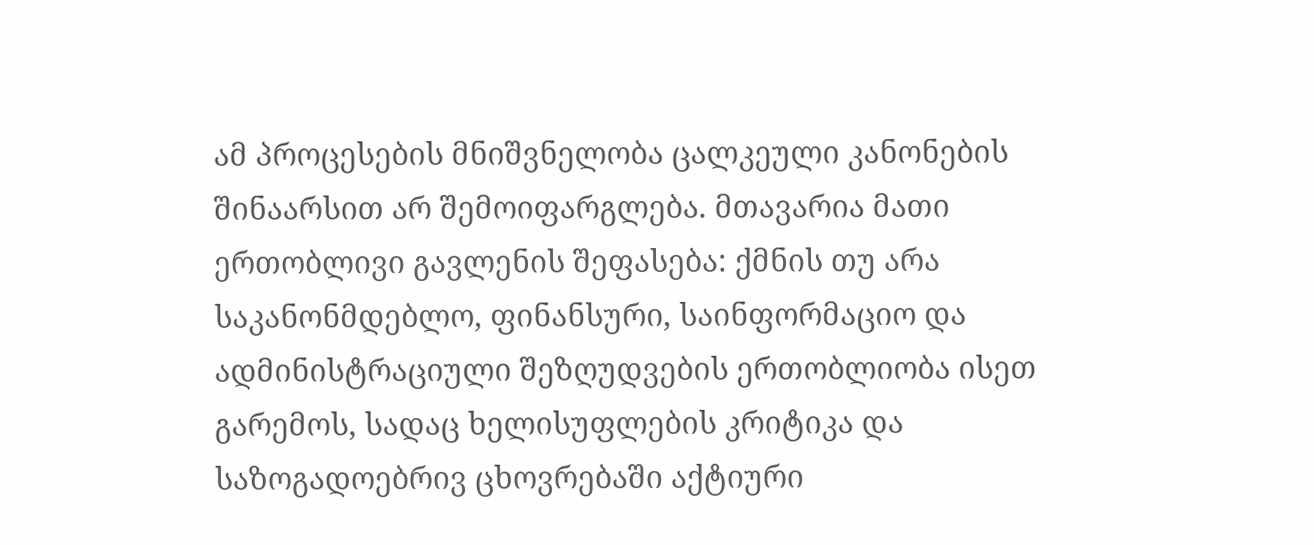ამ პროცესების მნიშვნელობა ცალკეული კანონების შინაარსით არ შემოიფარგლება. მთავარია მათი ერთობლივი გავლენის შეფასება: ქმნის თუ არა საკანონმდებლო, ფინანსური, საინფორმაციო და ადმინისტრაციული შეზღუდვების ერთობლიობა ისეთ გარემოს, სადაც ხელისუფლების კრიტიკა და საზოგადოებრივ ცხოვრებაში აქტიური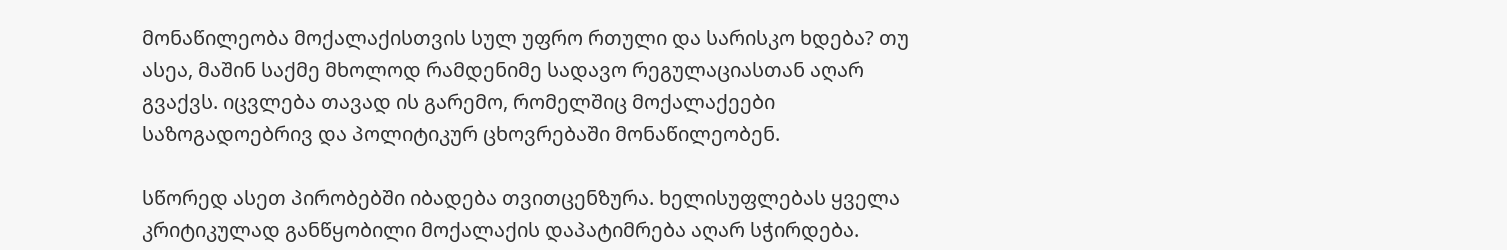მონაწილეობა მოქალაქისთვის სულ უფრო რთული და სარისკო ხდება? თუ ასეა, მაშინ საქმე მხოლოდ რამდენიმე სადავო რეგულაციასთან აღარ გვაქვს. იცვლება თავად ის გარემო, რომელშიც მოქალაქეები საზოგადოებრივ და პოლიტიკურ ცხოვრებაში მონაწილეობენ.

სწორედ ასეთ პირობებში იბადება თვითცენზურა. ხელისუფლებას ყველა კრიტიკულად განწყობილი მოქალაქის დაპატიმრება აღარ სჭირდება.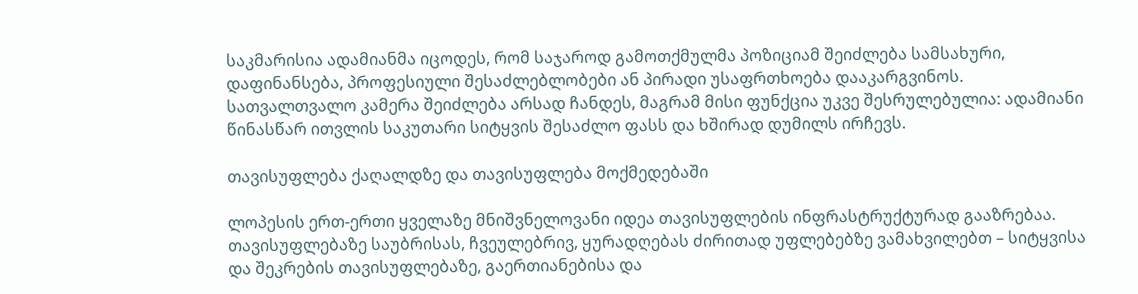საკმარისია ადამიანმა იცოდეს, რომ საჯაროდ გამოთქმულმა პოზიციამ შეიძლება სამსახური, დაფინანსება, პროფესიული შესაძლებლობები ან პირადი უსაფრთხოება დააკარგვინოს. სათვალთვალო კამერა შეიძლება არსად ჩანდეს, მაგრამ მისი ფუნქცია უკვე შესრულებულია: ადამიანი წინასწარ ითვლის საკუთარი სიტყვის შესაძლო ფასს და ხშირად დუმილს ირჩევს.

თავისუფლება ქაღალდზე და თავისუფლება მოქმედებაში

ლოპესის ერთ-ერთი ყველაზე მნიშვნელოვანი იდეა თავისუფლების ინფრასტრუქტურად გააზრებაა. თავისუფლებაზე საუბრისას, ჩვეულებრივ, ყურადღებას ძირითად უფლებებზე ვამახვილებთ – სიტყვისა და შეკრების თავისუფლებაზე, გაერთიანებისა და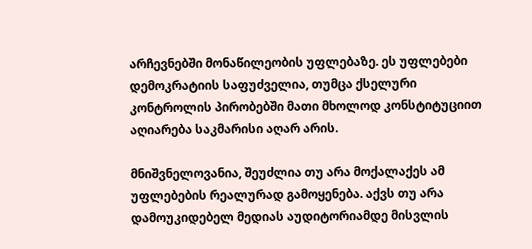არჩევნებში მონაწილეობის უფლებაზე. ეს უფლებები დემოკრატიის საფუძველია, თუმცა ქსელური კონტროლის პირობებში მათი მხოლოდ კონსტიტუციით აღიარება საკმარისი აღარ არის.

მნიშვნელოვანია, შეუძლია თუ არა მოქალაქეს ამ უფლებების რეალურად გამოყენება. აქვს თუ არა დამოუკიდებელ მედიას აუდიტორიამდე მისვლის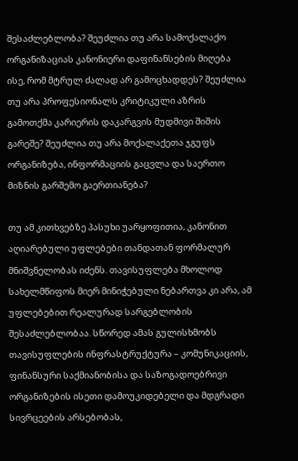შესაძლებლობა? შეუძლია თუ არა სამოქალაქო ორგანიზაციას კანონიერი დაფინანსების მიღება ისე, რომ მტრულ ძალად არ გამოცხადდეს? შეუძლია თუ არა პროფესიონალს კრიტიკული აზრის გამოთქმა კარიერის დაკარგვის მუდმივი შიშის გარეშე? შეუძლია თუ არა მოქალაქეთა ჯგუფს ორგანიზება, ინფორმაციის გაცვლა და საერთო მიზნის გარშემო გაერთიანება?

თუ ამ კითხვებზე პასუხი უარყოფითია, კანონით აღიარებული უფლებები თანდათან ფორმალურ მნიშვნელობას იძენს. თავისუფლება მხოლოდ სახელმწიფოს მიერ მინიჭებული ნებართვა კი არა, ამ უფლებებით რეალურად სარგებლობის შესაძლებლობაა. სწორედ ამას გულისხმობს თავისუფლების ინფრასტრუქტურა – კომუნიკაციის, ფინანსური საქმიანობისა და საზოგადოებრივი ორგანიზების ისეთი დამოუკიდებელი და მდგრადი სივრცეების არსებობას,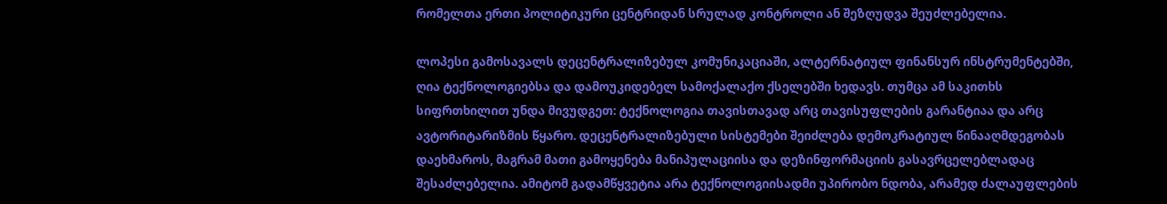რომელთა ერთი პოლიტიკური ცენტრიდან სრულად კონტროლი ან შეზღუდვა შეუძლებელია.

ლოპესი გამოსავალს დეცენტრალიზებულ კომუნიკაციაში, ალტერნატიულ ფინანსურ ინსტრუმენტებში, ღია ტექნოლოგიებსა და დამოუკიდებელ სამოქალაქო ქსელებში ხედავს. თუმცა ამ საკითხს სიფრთხილით უნდა მივუდგეთ: ტექნოლოგია თავისთავად არც თავისუფლების გარანტიაა და არც ავტორიტარიზმის წყარო. დეცენტრალიზებული სისტემები შეიძლება დემოკრატიულ წინააღმდეგობას დაეხმაროს, მაგრამ მათი გამოყენება მანიპულაციისა და დეზინფორმაციის გასავრცელებლადაც შესაძლებელია. ამიტომ გადამწყვეტია არა ტექნოლოგიისადმი უპირობო ნდობა, არამედ ძალაუფლების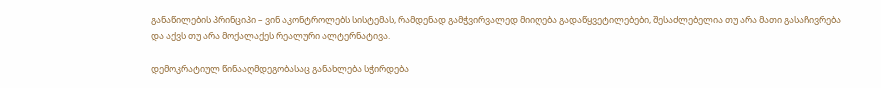განაწილების პრინციპი – ვინ აკონტროლებს სისტემას, რამდენად გამჭვირვალედ მიიღება გადაწყვეტილებები, შესაძლებელია თუ არა მათი გასაჩივრება და აქვს თუ არა მოქალაქეს რეალური ალტერნატივა.

დემოკრატიულ წინააღმდეგობასაც განახლება სჭირდება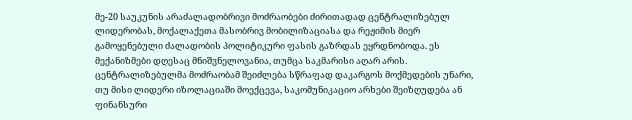მე-20 საუკუნის არაძალადობრივი მოძრაობები ძირითადად ცენტრალიზებულ ლიდერობას, მოქალაქეთა მასობრივ მობილიზაციასა და რეჟიმის მიერ გამოყენებული ძალადობის პოლიტიკური ფასის გაზრდას ეყრდნობოდა. ეს მექანიზმები დღესაც მნიშვნელოვანია, თუმცა საკმარისი აღარ არის. ცენტრალიზებულმა მოძრაობამ შეიძლება სწრაფად დაკარგოს მოქმედების უნარი, თუ მისი ლიდერი იზოლაციაში მოექცევა, საკომუნიკაციო არხები შეიზღუდება ან ფინანსური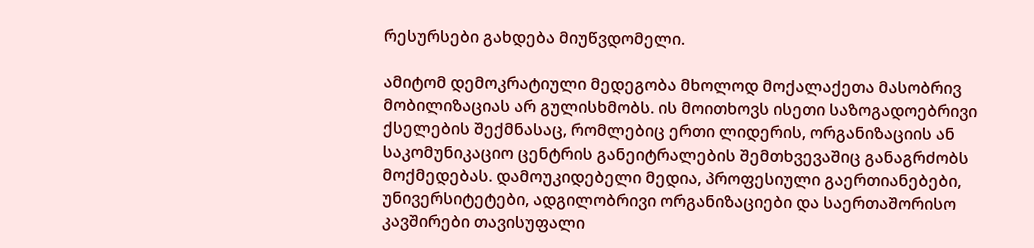რესურსები გახდება მიუწვდომელი.

ამიტომ დემოკრატიული მედეგობა მხოლოდ მოქალაქეთა მასობრივ მობილიზაციას არ გულისხმობს. ის მოითხოვს ისეთი საზოგადოებრივი ქსელების შექმნასაც, რომლებიც ერთი ლიდერის, ორგანიზაციის ან საკომუნიკაციო ცენტრის განეიტრალების შემთხვევაშიც განაგრძობს მოქმედებას. დამოუკიდებელი მედია, პროფესიული გაერთიანებები, უნივერსიტეტები, ადგილობრივი ორგანიზაციები და საერთაშორისო კავშირები თავისუფალი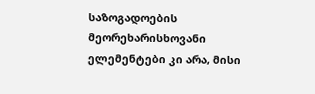საზოგადოების მეორეხარისხოვანი ელემენტები კი არა, მისი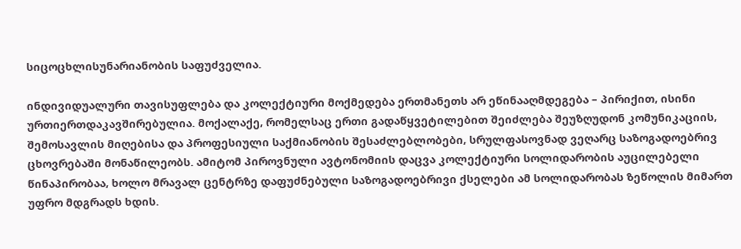სიცოცხლისუნარიანობის საფუძველია.

ინდივიდუალური თავისუფლება და კოლექტიური მოქმედება ერთმანეთს არ ეწინააღმდეგება – პირიქით, ისინი ურთიერთდაკავშირებულია. მოქალაქე, რომელსაც ერთი გადაწყვეტილებით შეიძლება შეუზღუდონ კომუნიკაციის, შემოსავლის მიღებისა და პროფესიული საქმიანობის შესაძლებლობები, სრულფასოვნად ვეღარც საზოგადოებრივ ცხოვრებაში მონაწილეობს. ამიტომ პიროვნული ავტონომიის დაცვა კოლექტიური სოლიდარობის აუცილებელი წინაპირობაა, ხოლო მრავალ ცენტრზე დაფუძნებული საზოგადოებრივი ქსელები ამ სოლიდარობას ზეწოლის მიმართ უფრო მდგრადს ხდის.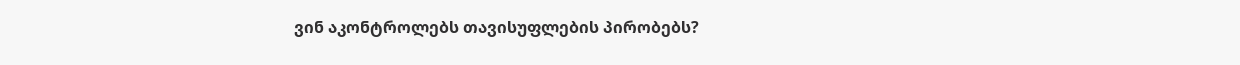ვინ აკონტროლებს თავისუფლების პირობებს?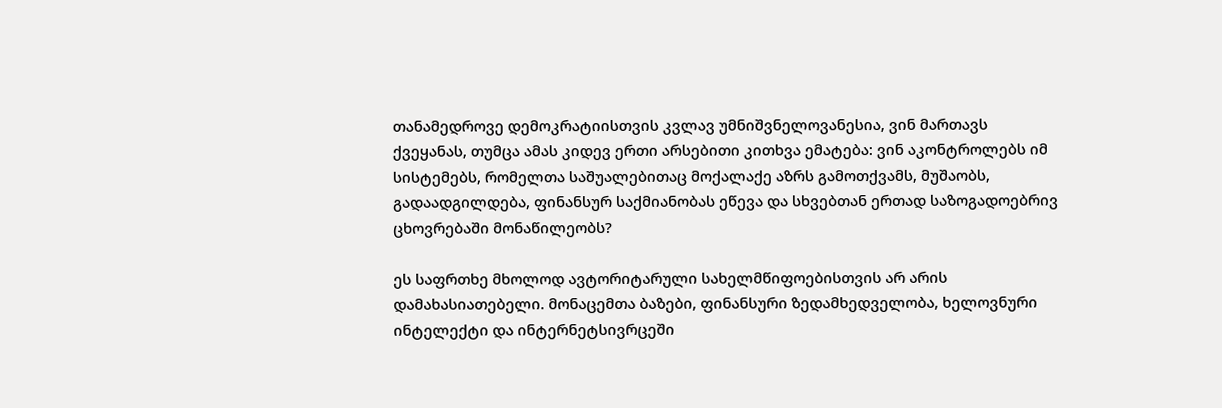თანამედროვე დემოკრატიისთვის კვლავ უმნიშვნელოვანესია, ვინ მართავს ქვეყანას, თუმცა ამას კიდევ ერთი არსებითი კითხვა ემატება: ვინ აკონტროლებს იმ სისტემებს, რომელთა საშუალებითაც მოქალაქე აზრს გამოთქვამს, მუშაობს, გადაადგილდება, ფინანსურ საქმიანობას ეწევა და სხვებთან ერთად საზოგადოებრივ ცხოვრებაში მონაწილეობს?

ეს საფრთხე მხოლოდ ავტორიტარული სახელმწიფოებისთვის არ არის დამახასიათებელი. მონაცემთა ბაზები, ფინანსური ზედამხედველობა, ხელოვნური ინტელექტი და ინტერნეტსივრცეში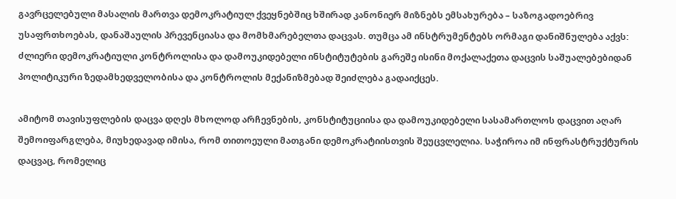გავრცელებული მასალის მართვა დემოკრატიულ ქვეყნებშიც ხშირად კანონიერ მიზნებს ემსახურება – საზოგადოებრივ უსაფრთხოებას, დანაშაულის პრევენციასა და მომხმარებელთა დაცვას. თუმცა ამ ინსტრუმენტებს ორმაგი დანიშნულება აქვს: ძლიერი დემოკრატიული კონტროლისა და დამოუკიდებელი ინსტიტუტების გარეშე ისინი მოქალაქეთა დაცვის საშუალებებიდან პოლიტიკური ზედამხედველობისა და კონტროლის მექანიზმებად შეიძლება გადაიქცეს.

ამიტომ თავისუფლების დაცვა დღეს მხოლოდ არჩევნების, კონსტიტუციისა და დამოუკიდებელი სასამართლოს დაცვით აღარ შემოიფარგლება, მიუხედავად იმისა, რომ თითოეული მათგანი დემოკრატიისთვის შეუცვლელია. საჭიროა იმ ინფრასტრუქტურის დაცვაც, რომელიც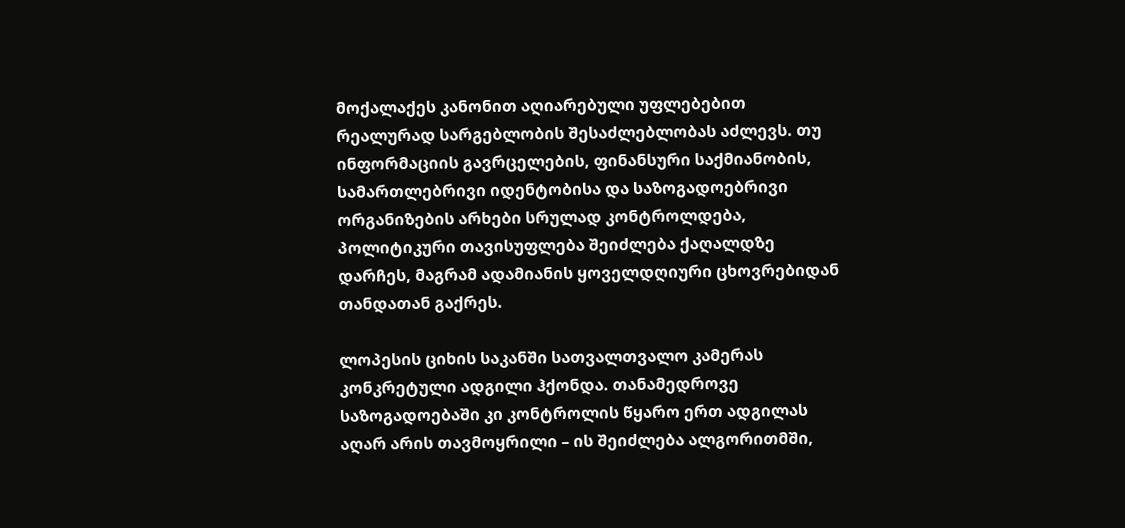მოქალაქეს კანონით აღიარებული უფლებებით რეალურად სარგებლობის შესაძლებლობას აძლევს. თუ ინფორმაციის გავრცელების, ფინანსური საქმიანობის, სამართლებრივი იდენტობისა და საზოგადოებრივი ორგანიზების არხები სრულად კონტროლდება, პოლიტიკური თავისუფლება შეიძლება ქაღალდზე დარჩეს, მაგრამ ადამიანის ყოველდღიური ცხოვრებიდან თანდათან გაქრეს.

ლოპესის ციხის საკანში სათვალთვალო კამერას კონკრეტული ადგილი ჰქონდა. თანამედროვე საზოგადოებაში კი კონტროლის წყარო ერთ ადგილას აღარ არის თავმოყრილი – ის შეიძლება ალგორითმში,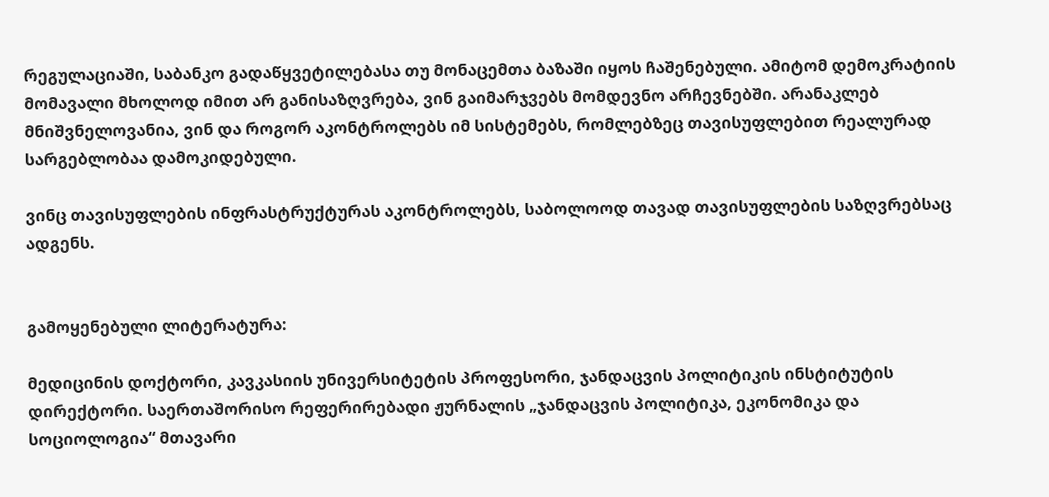რეგულაციაში, საბანკო გადაწყვეტილებასა თუ მონაცემთა ბაზაში იყოს ჩაშენებული. ამიტომ დემოკრატიის მომავალი მხოლოდ იმით არ განისაზღვრება, ვინ გაიმარჯვებს მომდევნო არჩევნებში. არანაკლებ მნიშვნელოვანია, ვინ და როგორ აკონტროლებს იმ სისტემებს, რომლებზეც თავისუფლებით რეალურად სარგებლობაა დამოკიდებული.

ვინც თავისუფლების ინფრასტრუქტურას აკონტროლებს, საბოლოოდ თავად თავისუფლების საზღვრებსაც ადგენს.


გამოყენებული ლიტერატურა:

მედიცინის დოქტორი, კავკასიის უნივერსიტეტის პროფესორი, ჯანდაცვის პოლიტიკის ინსტიტუტის დირექტორი. საერთაშორისო რეფერირებადი ჟურნალის „ჯანდაცვის პოლიტიკა, ეკონომიკა და სოციოლოგია“ მთავარი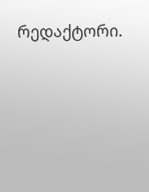რედაქტორი.